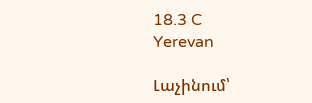18.3 C
Yerevan

Լաչինում՝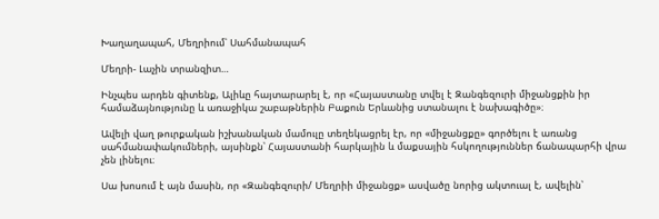Խաղաղապահ, Մեղրիում՝ Սահմանապահ

Մեղրի- Լաչին տրանզիտ…

Ինչպես արդեն գիտենք, Ալիևը հայտարարել է, որ «Հայաստանը տվել է Զանգեզուրի միջանցքին իր համաձայնությունը և առաջիկա շաբաթներին Բաքուն Երևանից ստանալու է նախագիծը»։

Ավելի վաղ թուրքական իշխանական մամուլը տեղեկացրել էր, որ «միջանցքը» գործելու է առանց սահմանափակումների, այսինքն՝ Հայաստանի հարկային և մաքսային հսկողություններ ճանապարհի վրա չեն լինելու։

Սա խոսում է այն մասին, որ «Զանգեզուրի/ Մեղրիի միջանցք» ասվածը նորից ակտուալ է, ավելին՝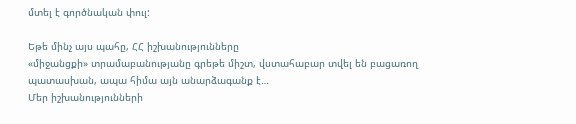մտել է գործնական փուլ:

Եթե մինչ այս պահը, ՀՀ իշխանությունները
«միջանցքի» տրամաբանությանը գրեթե միշտ, վստահաբար տվել են բացառող պատասխան, ապա հիմա այն անարձագանք է…
Մեր իշխանությունների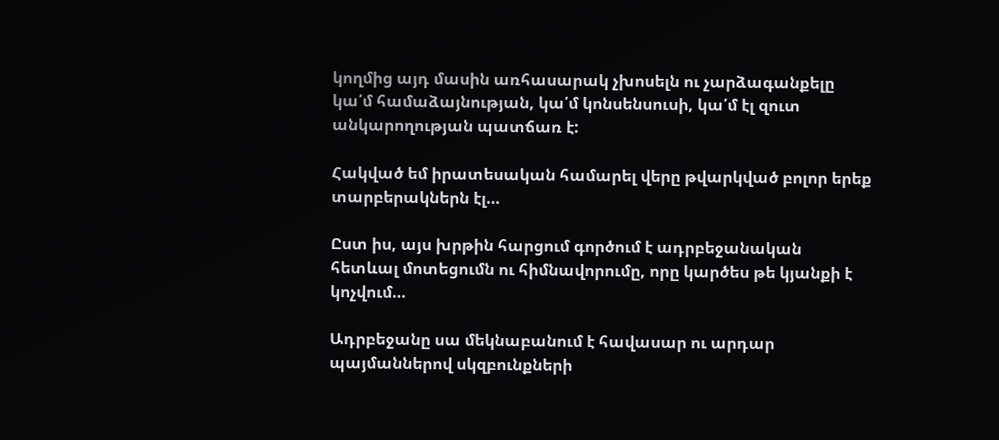կողմից այդ մասին առհասարակ չխոսելն ու չարձագանքելը կա՛մ համաձայնության, կա՛մ կոնսենսուսի, կա՛մ էլ զուտ անկարողության պատճառ է:

Հակված եմ իրատեսական համարել վերը թվարկված բոլոր երեք տարբերակներն էլ…

Ըստ իս, այս խրթին հարցում գործում է ադրբեջանական հետևալ մոտեցումն ու հիմնավորումը, որը կարծես թե կյանքի է կոչվում…

Ադրբեջանը սա մեկնաբանում է հավասար ու արդար պայմաններով սկզբունքների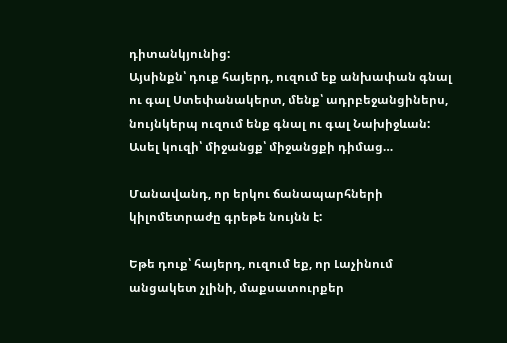դիտանկյունից:
Այսինքն՝ դուք հայերդ, ուզում եք անխափան գնալ ու գալ Ստեփանակերտ, մենք՝ ադրբեջանցիներս, նույնկերպ ուզում ենք գնալ ու գալ Նախիջևան:
Ասել կուզի՝ միջանցք՝ միջանցքի դիմաց…

Մանավանդ, որ երկու ճանապարհների կիլոմետրաժը գրեթե նույնն է:

Եթե դուք՝ հայերդ, ուզում եք, որ Լաչինում անցակետ չլինի, մաքսատուրքեր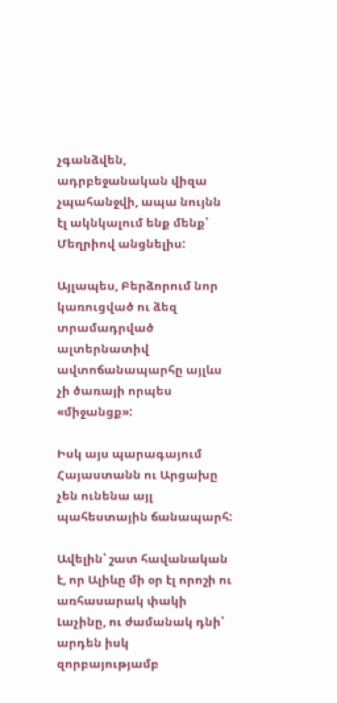չգանձվեն, ադրբեջանական վիզա չպահանջվի, ապա նույնն էլ ակնկալում ենք մենք՝ Մեղրիով անցնելիս:

Այլապես, Բերձորում նոր կառուցված ու ձեզ տրամադրված ալտերնատիվ ավտոճանապարհը այլևս չի ծառայի որպես «միջանցք»:

Իսկ այս պարագայում Հայաստանն ու Արցախը չեն ունենա այլ պահեստային ճանապարհ:

Ավելին՝ շատ հավանական է, որ Ալիևը մի օր էլ որոշի ու առհասարակ փակի Լաչինը, ու ժամանակ դնի՝ արդեն իսկ զորբայությամբ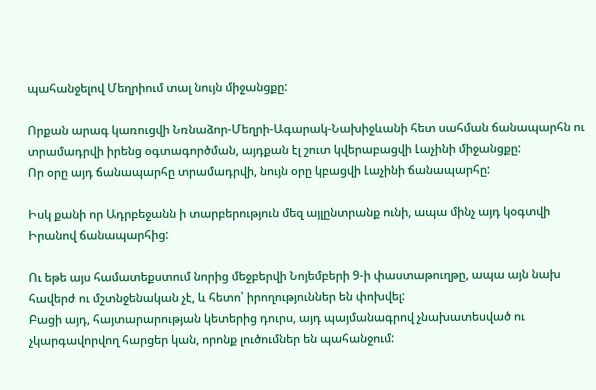պահանջելով Մեղրիում տալ նույն միջանցքը:

Որքան արագ կառուցվի Նռնաձոր-Մեղրի-Ագարակ-Նախիջևանի հետ սահման ճանապարհն ու տրամադրվի իրենց օգտագործման, այդքան էլ շուտ կվերաբացվի Լաչինի միջանցքը:
Որ օրը այդ ճանապարհը տրամադրվի, նույն օրը կբացվի Լաչինի ճանապարհը:

Իսկ քանի որ Ադրբեջանն ի տարբերություն մեզ այլընտրանք ունի, ապա մինչ այդ կօգտվի Իրանով ճանապարհից:

Ու եթե այս համատեքստում նորից մեջբերվի Նոյեմբերի 9‑ի փաստաթուղթը, ապա այն նախ հավերժ ու մշտնջենական չէ, և հետո՝ իրողություններ են փոխվել:
Բացի այդ, հայտարարության կետերից դուրս, այդ պայմանագրով չնախատեսված ու չկարգավորվող հարցեր կան, որոնք լուծումներ են պահանջում: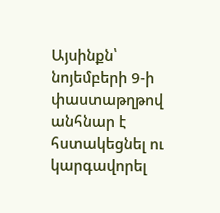Այսինքն՝ նոյեմբերի 9‑ի փաստաթղթով անհնար է հստակեցնել ու կարգավորել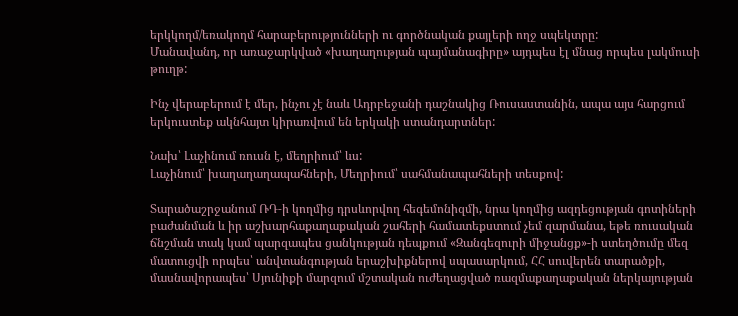երկկողմ/եռակողմ հարաբերությունների ու գործնական քայլերի ողջ սպեկտրը:
Մանավանդ, որ առաջարկված «խաղաղության պայմանագիրը» այդպես էլ մնաց որպես լակմուսի թուղթ:

Ինչ վերաբերում է մեր, ինչու չէ նաև Ադրբեջանի դաշնակից Ռուսաստանին, ապա այս հարցում երկուստեք ակնհայտ կիրառվում են երկակի ստանդարտներ:

Նախ՝ Լաչինում ռուսն է, մեղրիում՝ ևս:
Լաչինում՝ խաղաղաղապահների, Մեղրիում՝ սահմանապահների տեսքով:

Տարածաշրջանում ՌԴ‑ի կողմից դրսևորվող հեգեմոնիզմի, նրա կողմից ազդեցության գոտիների բաժանման և իր աշխարհաքաղաքական շահերի համատեքստում չեմ զարմանա, եթե ռուսական ճնշման տակ կամ պարզապես ցանկության դեպքում «Զանգեզուրի միջանցք»-ի ստեղծումը մեզ մատուցվի որպես՝ անվտանգության երաշխիքներով սպասարկում, ՀՀ սուվերեն տարածքի, մասնավորապես՝ Սյունիքի մարզում մշտական ուժեղացված ռազմաքաղաքական ներկայության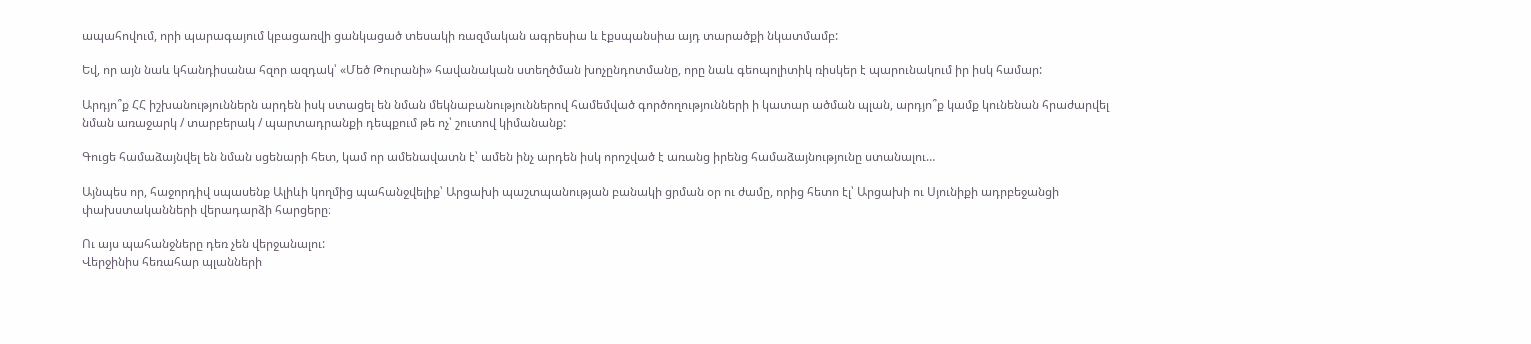ապահովում, որի պարագայում կբացառվի ցանկացած տեսակի ռազմական ագրեսիա և էքսպանսիա այդ տարածքի նկատմամբ:

Եվ, որ այն նաև կհանդիսանա հզոր ազդակ՝ «Մեծ Թուրանի» հավանական ստեղծման խոչընդոտմանը, որը նաև գեոպոլիտիկ ռիսկեր է պարունակում իր իսկ համար:

Արդյո՞ք ՀՀ իշխանություններն արդեն իսկ ստացել են նման մեկնաբանություններով համեմված գործողությունների ի կատար ածման պլան, արդյո՞ք կամք կունենան հրաժարվել նման առաջարկ / տարբերակ / պարտադրանքի դեպքում թե ոչ՝ շուտով կիմանանք:

Գուցե համաձայնվել են նման սցենարի հետ, կամ որ ամենավատն է՝ ամեն ինչ արդեն իսկ որոշված է առանց իրենց համաձայնությունը ստանալու…

Այնպես որ, հաջորդիվ սպասենք Ալիևի կողմից պահանջվելիք՝ Արցախի պաշտպանության բանակի ցրման օր ու ժամը, որից հետո էլ՝ Արցախի ու Սյունիքի ադրբեջանցի փախստականների վերադարձի հարցերը։

Ու այս պահանջները դեռ չեն վերջանալու:
Վերջինիս հեռահար պլանների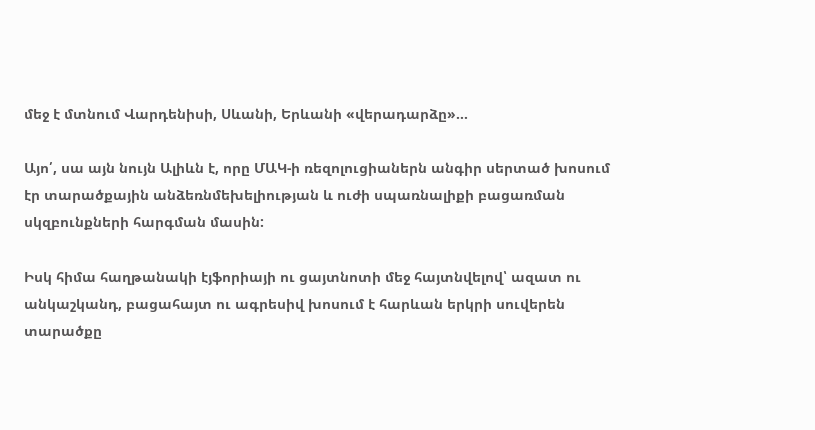մեջ է մտնում Վարդենիսի, Սևանի, Երևանի «վերադարձը»…

Այո՛, սա այն նույն Ալիևն է, որը ՄԱԿ‑ի ռեզոլուցիաներն անգիր սերտած խոսում էր տարածքային անձեռնմեխելիության և ուժի սպառնալիքի բացառման սկզբունքների հարգման մասին:

Իսկ հիմա հաղթանակի էյֆորիայի ու ցայտնոտի մեջ հայտնվելով՝ ազատ ու անկաշկանդ, բացահայտ ու ագրեսիվ խոսում է հարևան երկրի սուվերեն տարածքը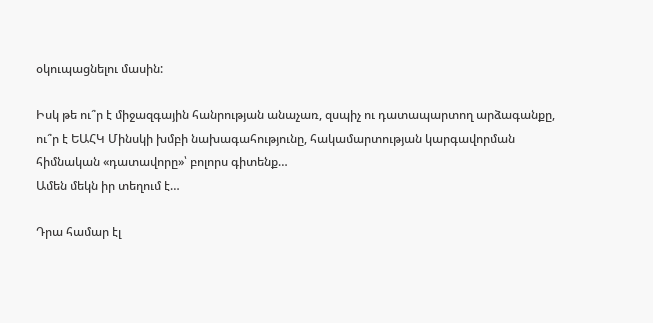օկուպացնելու մասին:

Իսկ թե ու՞ր է միջազգային հանրության անաչառ, զսպիչ ու դատապարտող արձագանքը, ու՞ր է ԵԱՀԿ Մինսկի խմբի նախագահությունը, հակամարտության կարգավորման հիմնական «դատավորը»՝ բոլորս գիտենք…
Ամեն մեկն իր տեղում է…

Դրա համար էլ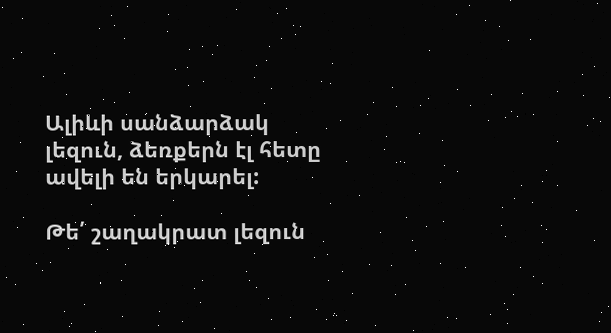Ալիևի սանձարձակ լեզուն, ձեռքերն էլ հետը ավելի են երկարել:

Թե՛ շաղակրատ լեզուն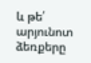և թե՛ արյունոտ ձեռքերը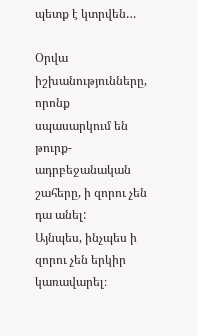պետք է կտրվեն…

Օրվա իշխանությունները, որոնք սպասարկում են թուրք-ադրբեջանական շահերը, ի զորու չեն դա անել:
Այնպես, ինչպես ի զորու չեն երկիր կառավարել։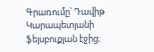Գրառումը՝ Դավիթ Կարապետյանի ֆեյսբուքյան էջից։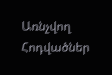Առնչվող Հոդվածներ